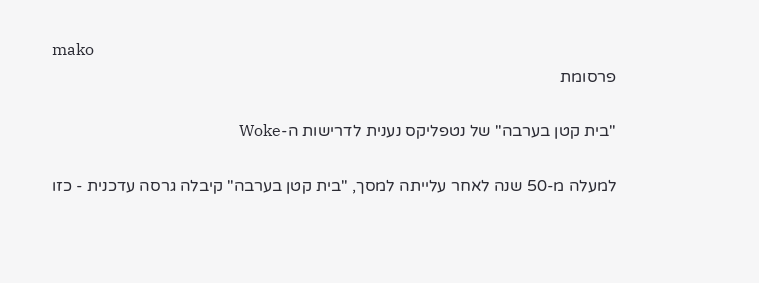mako
פרסומת

"בית קטן בערבה" של נטפליקס נענית לדרישות ה-Woke

למעלה מ-50 שנה לאחר עלייתה למסך, "בית קטן בערבה" קיבלה גרסה עדכנית - כזו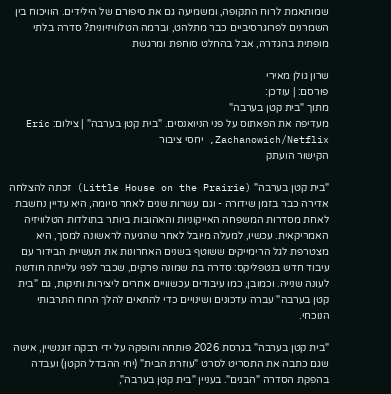שמותאמת לרוח התקופה, ומשמיעה גם את סיפורם של הילידים. הוויכוח בין השמרנים לפרוגרסיביים כבר מתלהט, וברמה הטלוויזיונית? סדרה בלתי מופתית בהגדרה, אבל בהחלט סוחפת ומרגשת

שרון גולן מאירי
פורסם: | עודכן:
מתוך "בית קטן בערבה"
מעדיפה את הפאתוס על פני הניואנסים. "בית קטן בערבה" | צילום: Eric Zachanowich/Netflix, יחסי ציבור
הקישור הועתק

"בית קטן בערבה" (Little House on the Prairie) זכתה להצלחה אדירה כבר בזמן שידורה - וגם עשרות שנים לאחר סיומה, היא עדיין נחשבת לאחת מסדרות המשפחה האייקוניות והאהובות ביותר בתולדות הטלוויזיה האמריקאית. עכשיו, למעלה מיובל לאחר שהגיעה לראשונה למסך, היא מצטרפת לגל הרימייקים ששוטף בשנים האחרונות את תעשיית הבידור עם עיבוד חדש בנטפליקס: סדרה בת שמונה פרקים, שכבר לפני עלייתה חודשה לעונה שנייה. וכמובן, כמו עיבודים עכשוויים אחרים ליצירות ותיקות, גם "בית קטן בערבה" עברה עדכונים ושינויים כדי להתאים להלך הרוח התרבותי הנוכחי.

"בית קטן בערבה" בגרסת 2026 פותחה והופקה על ידי רבקה זוננשיין, אישה שגם כתבה את התסריט לסרט "עוזרת הבית" (יחי ההבדל הקטן) ועבדה בהפקת הסדרה "הבנים". בעניין "בית קטן בערבה",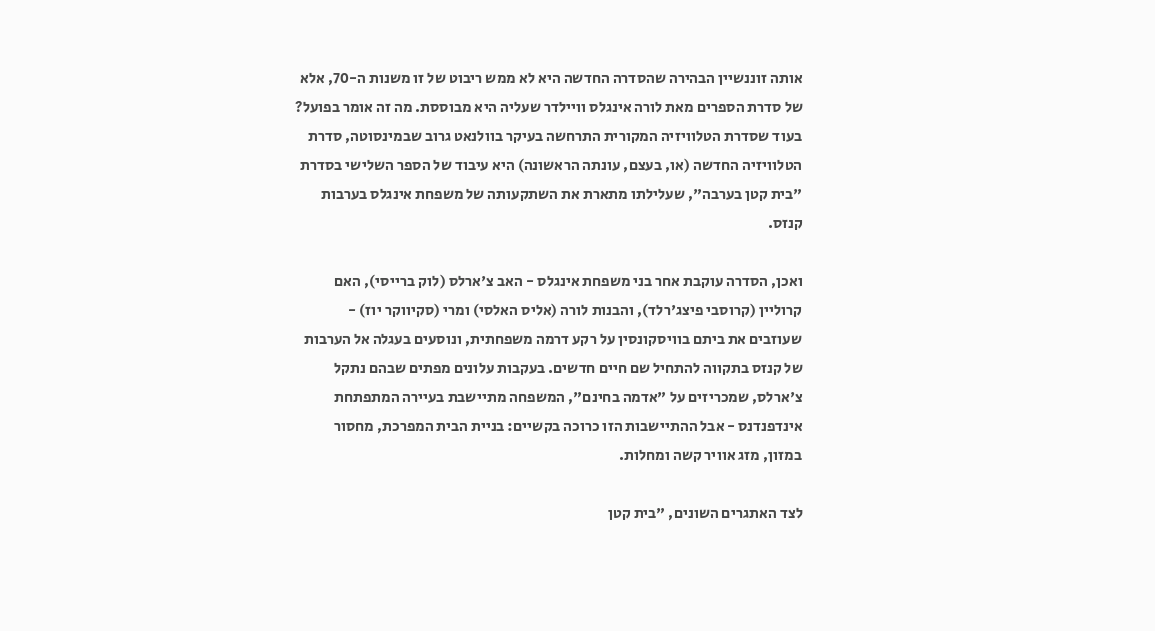אותה זוננשיין הבהירה שהסדרה החדשה היא לא ממש ריבוט של זו משנות ה-70, אלא של סדרת הספרים מאת לורה אינגלס וויילדר שעליה היא מבוססת. מה זה אומר בפועל? בעוד שסדרת הטלוויזיה המקורית התרחשה בעיקר בוולנאט גרוב שבמינסוטה, סדרת הטלוויזיה החדשה (או, בעצם, עונתה הראשונה) היא עיבוד של הספר השלישי בסדרת "בית קטן בערבה", שעלילתו מתארת את השתקעותה של משפחת אינגלס בערבות קנזס.

ואכן, הסדרה עוקבת אחר בני משפחת אינגלס - האב צ'ארלס (לוק ברייסי), האם קרוליין (קרוסבי פיצג'רלד), והבנות לורה (אליס האלסי) ומרי (סקיווקר יוז) - שעוזבים את ביתם בוויסקונסין על רקע דרמה משפחתית, ונוסעים בעגלה אל הערבות של קנזס בתקווה להתחיל שם חיים חדשים. בעקבות עלונים מפתים שבהם נתקל צ'ארלס, שמכריזים על "אדמה בחינם", המשפחה מתיישבת בעיירה המתפתחת אינדפנדנס - אבל ההתיישבות הזו כרוכה בקשיים: בניית הבית המפרכת, מחסור במזון, מזג אוויר קשה ומחלות.

לצד האתגרים השונים, "בית קטן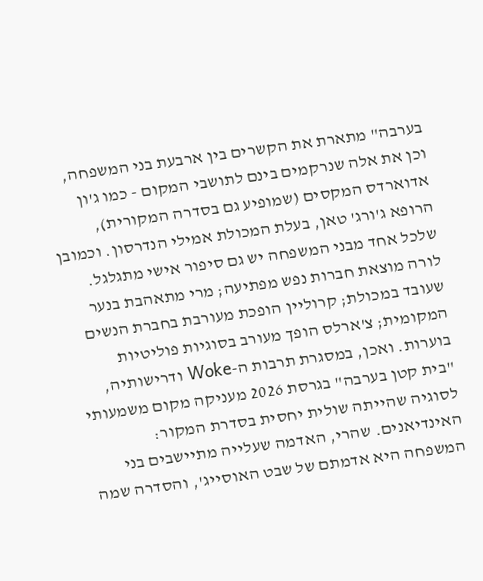בערבה" מתארת את הקשרים בין ארבעת בני המשפחה, וכן את אלה שנרקמים בינם לתושבי המקום - כמו ג'ון אדוארדס המקסים (שמופיע גם בסדרה המקורית), הרופא ג'ורג' טאן, בעלת המכולת אמילי הנדרסון. וכמובן שלכל אחד מבני המשפחה יש גם סיפור אישי מתגלגל. לורה מוצאת חברות נפש מפתיעה; מרי מתאהבת בנער שעובד במכולת; קרוליין הופכת מעורבת בחברת הנשים המקומית; צ'ארלס הופך מעורב בסוגיות פוליטיות בוערות. ואכן, במסגרת תרבות ה-Woke ודרישותיה, "בית קטן בערבה" בגרסת 2026 מעניקה מקום משמעותי לסוגיה שהייתה שולית יחסית בסדרת המקור: האינדיאנים. שהרי, האדמה שעלייה מתיישבים בני המשפחה היא אדמתם של שבט האוסייג', והסדרה שמה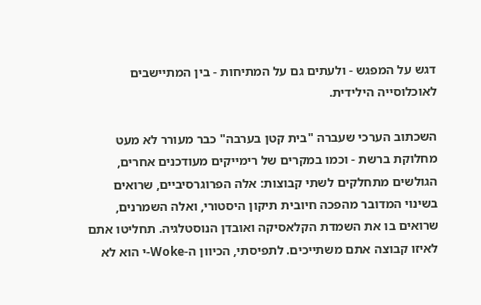דגש על המפגש - ולעתים גם על המתיחות - בין המתיישבים לאוכלוסייה הילידית.

השכתוב הערכי שעברה "בית קטן בערבה" כבר מעורר לא מעט מחלוקת ברשת - וכמו במקרים של רימייקים מעודכנים אחרים, הגולשים מתחלקים לשתי קבוצות: אלה הפרוגרסיביים, שרואים בשינוי המדובר מהפכה חיובית תיקון היסטורי, ואלה השמרנים, שרואים בו את השמדת הקלאסיקה ואובדן הנוסטלגיה. תחליטו אתם לאיזו קבוצה אתם משתייכים. לתפיסתי, הכיוון ה-Woke-י הוא לא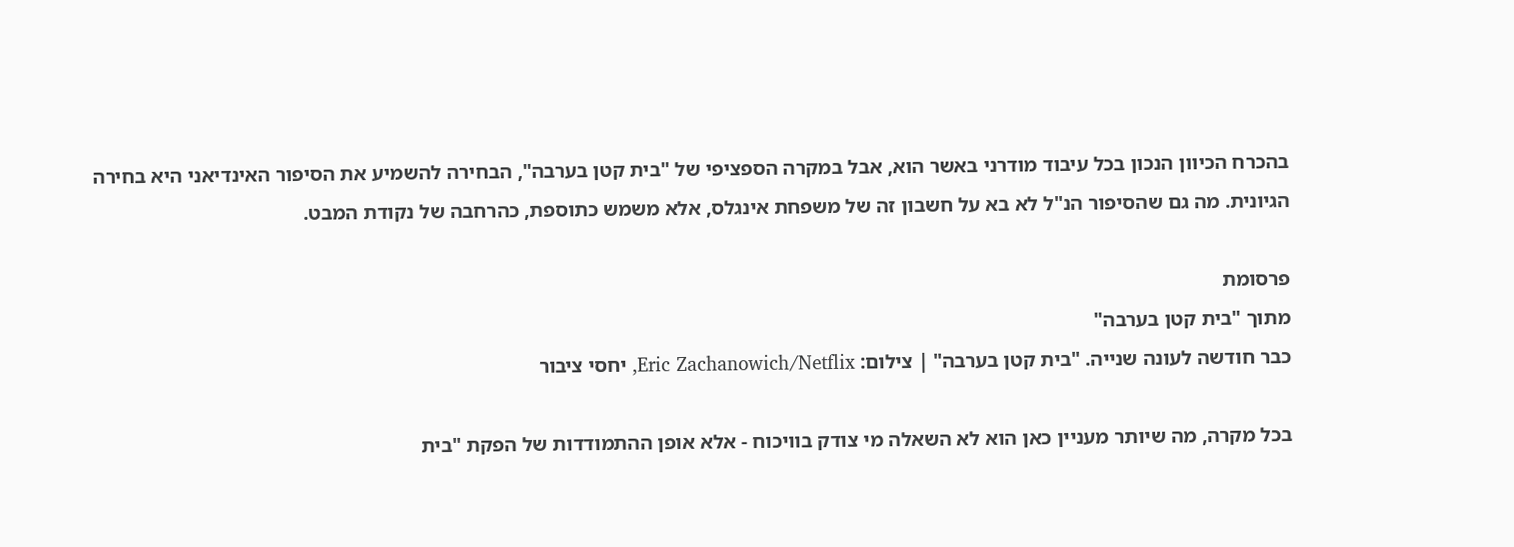בהכרח הכיוון הנכון בכל עיבוד מודרני באשר הוא, אבל במקרה הספציפי של "בית קטן בערבה", הבחירה להשמיע את הסיפור האינדיאני היא בחירה הגיונית. מה גם שהסיפור הנ"ל לא בא על חשבון זה של משפחת אינגלס, אלא משמש כתוספת, כהרחבה של נקודת המבט.

פרסומת
מתוך "בית קטן בערבה"
כבר חודשה לעונה שנייה. "בית קטן בערבה" | צילום: Eric Zachanowich/Netflix, יחסי ציבור

בכל מקרה, מה שיותר מעניין כאן הוא לא השאלה מי צודק בוויכוח - אלא אופן ההתמודדות של הפקת "בית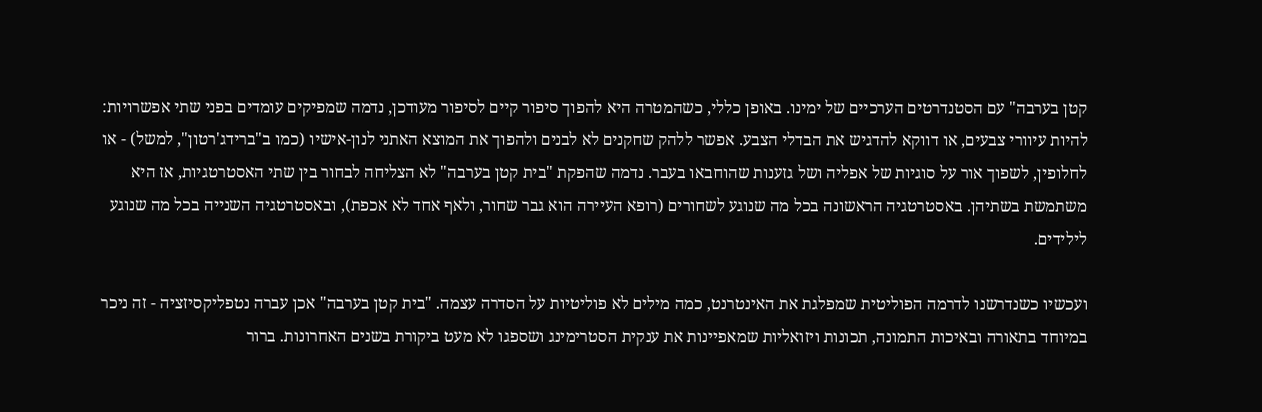קטן בערבה" עם הסטנדרטים הערכיים של ימינו. באופן כללי, כשהמטרה היא להפוך סיפור קיים לסיפור מעודכן, נדמה שמפיקים עומדים בפני שתי אפשרויות: להיות עיוורי צבעים, או דווקא להדגיש את הבדלי הצבע. אפשר ללהק שחקנים לא לבנים ולהפוך את המוצא האתני לנון-אישיו (כמו ב"ברידג'רטון", למשל) - או לחלופין, לשפוך אור על סוגיות של אפליה ושל גזענות שהוחבאו בעבר. נדמה שהפקת "בית קטן בערבה" לא הצליחה לבחור בין שתי האסטרטגיות, אז היא משתמשת בשתיהן. באסטרטגיה הראשונה בכל מה שנוגע לשחורים (רופא העיירה הוא גבר שחור, ולאף אחד לא אכפת), ובאסטרטגיה השנייה בכל מה שנוגע לילידים.

ועכשיו כשנדרשנו לדרמה הפוליטית שמפלגת את האינטרנט, כמה מילים לא פוליטיות על הסדרה עצמה. "בית קטן בערבה" אכן עברה נטפליקסיזציה - זה ניכר במיוחד בתאורה ובאיכות התמונה, תכונות ויזואליות שמאפיינות את ענקית הסטרימינג ושספגו לא מעט ביקורת בשנים האחרונות. ברור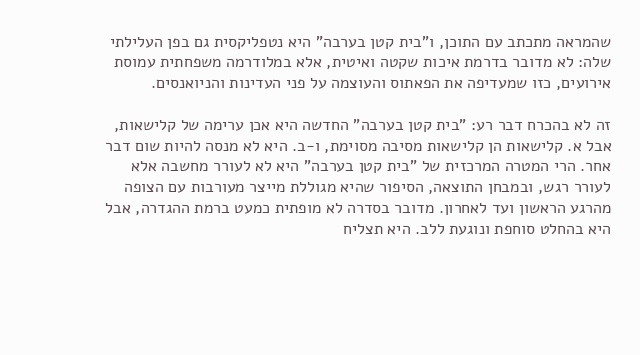שהמראה מתכתב עם התוכן, ו"בית קטן בערבה" היא נטפליקסית גם בפן העלילתי שלה: לא מדובר בדרמת איכות שקטה ואיטית, אלא במלודרמה משפחתית עמוסת אירועים, כזו שמעדיפה את הפאתוס והעוצמה על פני העדינות והניואנסים.

זה לא בהכרח דבר רע: "בית קטן בערבה" החדשה היא אכן ערימה של קלישאות, אבל א. קלישאות הן קלישאות מסיבה מסוימת, ו-ב. היא לא מנסה להיות שום דבר אחר. הרי המטרה המרכזית של "בית קטן בערבה" היא לא לעורר מחשבה אלא לעורר רגש, ובמבחן התוצאה, הסיפור שהיא מגוללת מייצר מעורבות עם הצופה מהרגע הראשון ועד לאחרון. מדובר בסדרה לא מופתית כמעט ברמת ההגדרה, אבל היא בהחלט סוחפת ונוגעת ללב. היא תצליח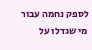לספק נחמה עבור מי שגדלו על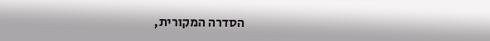הסדרה המקורית,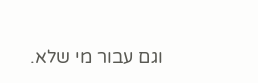וגם עבור מי שלא.